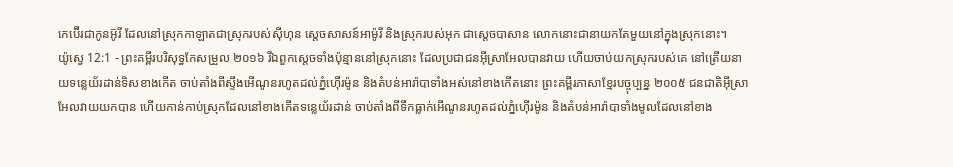កេប៊ើរជាកូនអ៊ូរី ដែលនៅស្រុកកាឡាតជាស្រុករបស់ស៊ីហុន ស្តេចសាសន៍អាម៉ូរី និងស្រុករបស់អុក ជាស្តេចបាសាន លោកនោះជានាយកតែមួយនៅក្នុងស្រុកនោះ។
យ៉ូស្វេ 12:1 - ព្រះគម្ពីរបរិសុទ្ធកែសម្រួល ២០១៦ រីឯពួកស្តេចទាំងប៉ុន្មាននៅស្រុកនោះ ដែលប្រជាជនអ៊ីស្រាអែលបានវាយ ហើយចាប់យកស្រុករបស់គេ នៅត្រើយនាយទន្លេយ័រដាន់ទិសខាងកើត ចាប់តាំងពីស្ទឹងអើណូនរហូតដល់ភ្នំហ៊ើរម៉ូន និងតំបន់អារ៉ាបាទាំងអស់នៅខាងកើតនោះ ព្រះគម្ពីរភាសាខ្មែរបច្ចុប្បន្ន ២០០៥ ជនជាតិអ៊ីស្រាអែលវាយយកបាន ហើយកាន់កាប់ស្រុកដែលនៅខាងកើតទន្លេយ័រដាន់ ចាប់តាំងពីទឹកធ្លាក់អើណូនរហូតដល់ភ្នំហ៊ើរម៉ូន និងតំបន់អារ៉ាបាទាំងមូលដែលនៅខាង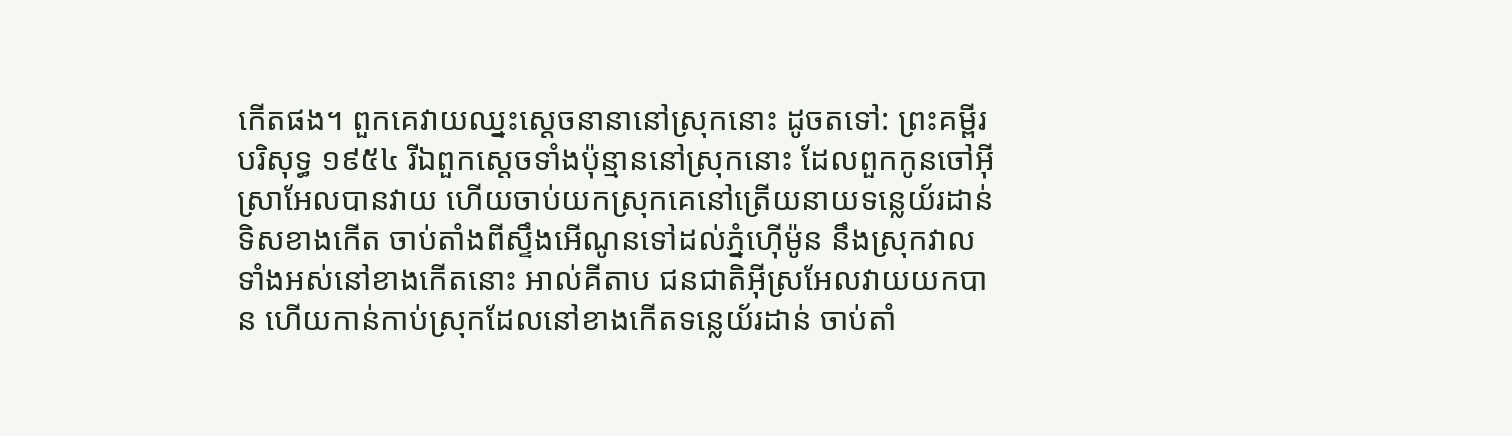កើតផង។ ពួកគេវាយឈ្នះស្ដេចនានានៅស្រុកនោះ ដូចតទៅ: ព្រះគម្ពីរបរិសុទ្ធ ១៩៥៤ រីឯពួកស្តេចទាំងប៉ុន្មាននៅស្រុកនោះ ដែលពួកកូនចៅអ៊ីស្រាអែលបានវាយ ហើយចាប់យកស្រុកគេនៅត្រើយនាយទន្លេយ័រដាន់ទិសខាងកើត ចាប់តាំងពីស្ទឹងអើណូនទៅដល់ភ្នំហ៊ើម៉ូន នឹងស្រុកវាលទាំងអស់នៅខាងកើតនោះ អាល់គីតាប ជនជាតិអ៊ីស្រអែលវាយយកបាន ហើយកាន់កាប់ស្រុកដែលនៅខាងកើតទន្លេយ័រដាន់ ចាប់តាំ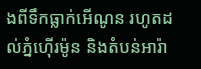ងពីទឹកធ្លាក់អើណូន រហូតដល់ភ្នំហ៊ើរម៉ូន និងតំបន់អារ៉ា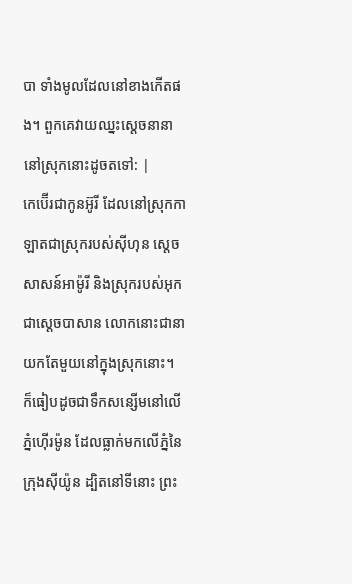បា ទាំងមូលដែលនៅខាងកើតផង។ ពួកគេវាយឈ្នះស្តេចនានា នៅស្រុកនោះដូចតទៅ: |
កេប៊ើរជាកូនអ៊ូរី ដែលនៅស្រុកកាឡាតជាស្រុករបស់ស៊ីហុន ស្តេចសាសន៍អាម៉ូរី និងស្រុករបស់អុក ជាស្តេចបាសាន លោកនោះជានាយកតែមួយនៅក្នុងស្រុកនោះ។
ក៏ធៀបដូចជាទឹកសន្សើមនៅលើភ្នំហ៊ើរម៉ូន ដែលធ្លាក់មកលើភ្នំនៃក្រុងស៊ីយ៉ូន ដ្បិតនៅទីនោះ ព្រះ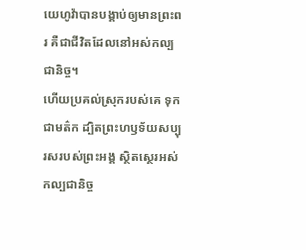យេហូវ៉ាបានបង្គាប់ឲ្យមានព្រះពរ គឺជាជីវិតដែលនៅអស់កល្បជានិច្ច។
ហើយប្រគល់ស្រុករបស់គេ ទុកជាមត៌ក ដ្បិតព្រះហឫទ័យសប្បុរសរបស់ព្រះអង្គ ស្ថិតស្ថេរអស់កល្បជានិច្ច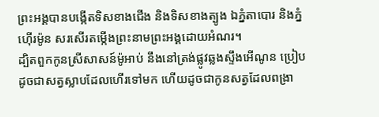ព្រះអង្គបានបង្កើតទិសខាងជើង និងទិសខាងត្បូង ឯភ្នំតាបោរ និងភ្នំហ៊ើរម៉ូន សរសើរតម្កើងព្រះនាមព្រះអង្គដោយអំណរ។
ដ្បិតពួកកូនស្រីសាសន៍ម៉ូអាប់ នឹងនៅត្រង់ផ្លូវឆ្លងស្ទឹងអើណូន ប្រៀបដូចជាសត្វស្លាបដែលហើរទៅមក ហើយដូចជាកូនសត្វដែលពង្រា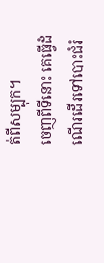ត់ពីសម្បុក។
ចេញពីទីនោះ គេធ្វើដំណើរដើរទៅបោះជំរំ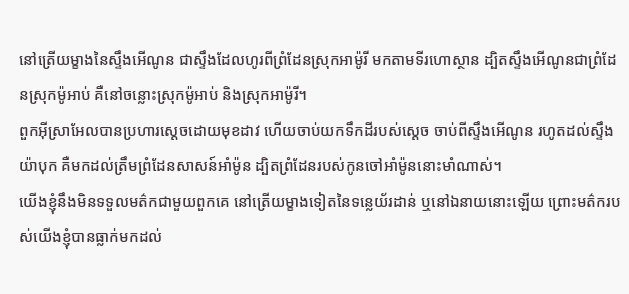នៅត្រើយម្ខាងនៃស្ទឹងអើណូន ជាស្ទឹងដែលហូរពីព្រំដែនស្រុកអាម៉ូរី មកតាមទីរហោស្ថាន ដ្បិតស្ទឹងអើណូនជាព្រំដែនស្រុកម៉ូអាប់ គឺនៅចន្លោះស្រុកម៉ូអាប់ និងស្រុកអាម៉ូរី។
ពួកអ៊ីស្រាអែលបានប្រហារស្ដេចដោយមុខដាវ ហើយចាប់យកទឹកដីរបស់ស្ដេច ចាប់ពីស្ទឹងអើណូន រហូតដល់ស្ទឹងយ៉ាបុក គឺមកដល់ត្រឹមព្រំដែនសាសន៍អាំម៉ូន ដ្បិតព្រំដែនរបស់កូនចៅអាំម៉ូននោះមាំណាស់។
យើងខ្ញុំនឹងមិនទទួលមត៌កជាមួយពួកគេ នៅត្រើយម្ខាងទៀតនៃទន្លេយ័រដាន់ ឬនៅឯនាយនោះឡើយ ព្រោះមត៌ករបស់យើងខ្ញុំបានធ្លាក់មកដល់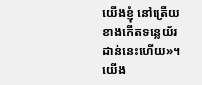យើងខ្ញុំ នៅត្រើយខាងកើតទន្លេយ័រដាន់នេះហើយ»។
យើង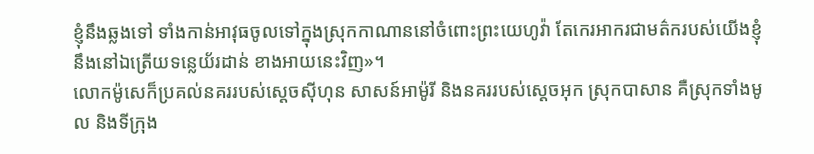ខ្ញុំនឹងឆ្លងទៅ ទាំងកាន់អាវុធចូលទៅក្នុងស្រុកកាណាននៅចំពោះព្រះយេហូវ៉ា តែកេរអាករជាមត៌ករបស់យើងខ្ញុំ នឹងនៅឯត្រើយទន្លេយ័រដាន់ ខាងអាយនេះវិញ»។
លោកម៉ូសេក៏ប្រគល់នគររបស់ស្ដេចស៊ីហុន សាសន៍អាម៉ូរី និងនគររបស់ស្ដេចអុក ស្រុកបាសាន គឺស្រុកទាំងមូល និងទីក្រុង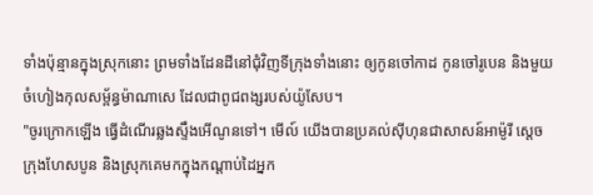ទាំងប៉ុន្មានក្នុងស្រុកនោះ ព្រមទាំងដែនដីនៅជុំវិញទីក្រុងទាំងនោះ ឲ្យកូនចៅកាដ កូនចៅរូបេន និងមួយចំហៀងកុលសម្ព័ន្ធម៉ាណាសេ ដែលជាពូជពង្សរបស់យ៉ូសែប។
"ចូរក្រោកឡើង ធ្វើដំណើរឆ្លងស្ទឹងអើណូនទៅ។ មើល៍ យើងបានប្រគល់ស៊ីហុនជាសាសន៍អាម៉ូរី ស្តេចក្រុងហែសបូន និងស្រុកគេមកក្នុងកណ្ដាប់ដៃអ្នក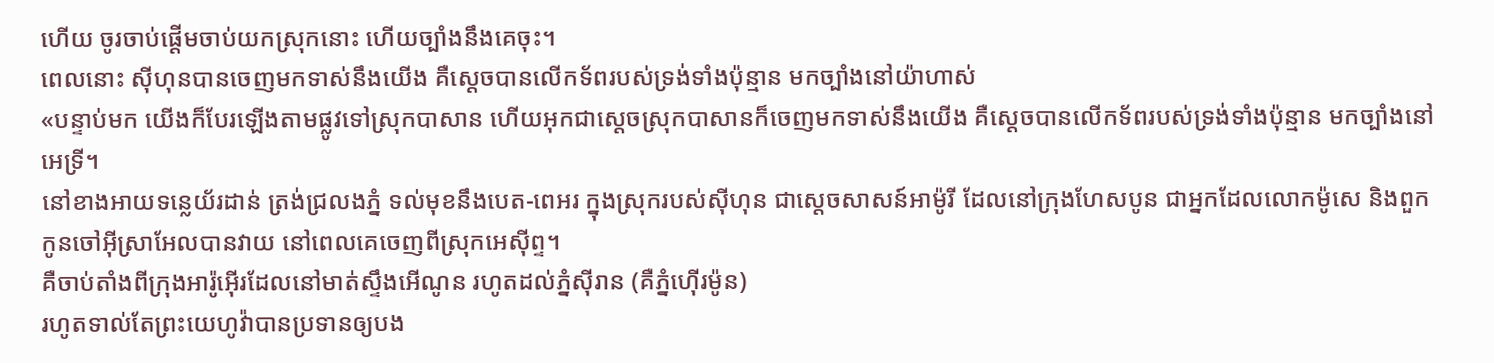ហើយ ចូរចាប់ផ្ដើមចាប់យកស្រុកនោះ ហើយច្បាំងនឹងគេចុះ។
ពេលនោះ ស៊ីហុនបានចេញមកទាស់នឹងយើង គឺស្ដេចបានលើកទ័ពរបស់ទ្រង់ទាំងប៉ុន្មាន មកច្បាំងនៅយ៉ាហាស់
«បន្ទាប់មក យើងក៏បែរឡើងតាមផ្លូវទៅស្រុកបាសាន ហើយអុកជាស្តេចស្រុកបាសានក៏ចេញមកទាស់នឹងយើង គឺស្ដេចបានលើកទ័ពរបស់ទ្រង់ទាំងប៉ុន្មាន មកច្បាំងនៅអេទ្រី។
នៅខាងអាយទន្លេយ័រដាន់ ត្រង់ជ្រលងភ្នំ ទល់មុខនឹងបេត-ពេអរ ក្នុងស្រុករបស់ស៊ីហុន ជាស្តេចសាសន៍អាម៉ូរី ដែលនៅក្រុងហែសបូន ជាអ្នកដែលលោកម៉ូសេ និងពួកកូនចៅអ៊ីស្រាអែលបានវាយ នៅពេលគេចេញពីស្រុកអេស៊ីព្ទ។
គឺចាប់តាំងពីក្រុងអារ៉ូអ៊ើរដែលនៅមាត់ស្ទឹងអើណូន រហូតដល់ភ្នំស៊ីរាន (គឺភ្នំហ៊ើរម៉ូន)
រហូតទាល់តែព្រះយេហូវ៉ាបានប្រទានឲ្យបង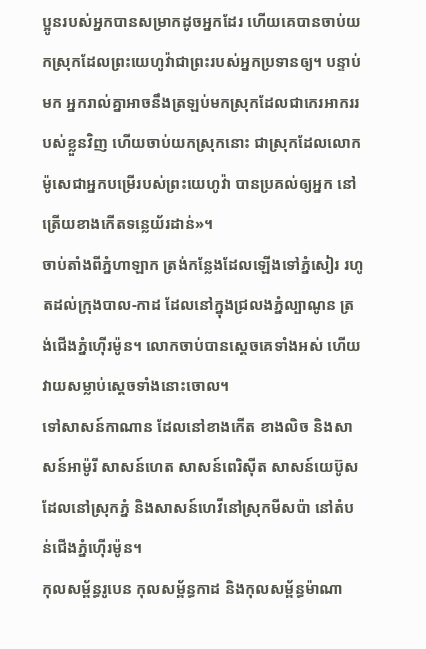ប្អូនរបស់អ្នកបានសម្រាកដូចអ្នកដែរ ហើយគេបានចាប់យកស្រុកដែលព្រះយេហូវ៉ាជាព្រះរបស់អ្នកប្រទានឲ្យ។ បន្ទាប់មក អ្នករាល់គ្នាអាចនឹងត្រឡប់មកស្រុកដែលជាកេរអាកររបស់ខ្លួនវិញ ហើយចាប់យកស្រុកនោះ ជាស្រុកដែលលោកម៉ូសេជាអ្នកបម្រើរបស់ព្រះយេហូវ៉ា បានប្រគល់ឲ្យអ្នក នៅត្រើយខាងកើតទន្លេយ័រដាន់»។
ចាប់តាំងពីភ្នំហាឡាក ត្រង់កន្លែងដែលឡើងទៅភ្នំសៀរ រហូតដល់ក្រុងបាល-កាដ ដែលនៅក្នុងជ្រលងភ្នំល្បាណូន ត្រង់ជើងភ្នំហ៊ើរម៉ូន។ លោកចាប់បានស្តេចគេទាំងអស់ ហើយវាយសម្លាប់ស្ដេចទាំងនោះចោល។
ទៅសាសន៍កាណាន ដែលនៅខាងកើត ខាងលិច និងសាសន៍អាម៉ូរី សាសន៍ហេត សាសន៍ពេរិស៊ីត សាសន៍យេប៊ូសដែលនៅស្រុកភ្នំ និងសាសន៍ហេវីនៅស្រុកមីសប៉ា នៅតំបន់ជើងភ្នំហ៊ើរម៉ូន។
កុលសម្ព័ន្ធរូបេន កុលសម្ព័ន្ធកាដ និងកុលសម្ព័ន្ធម៉ាណា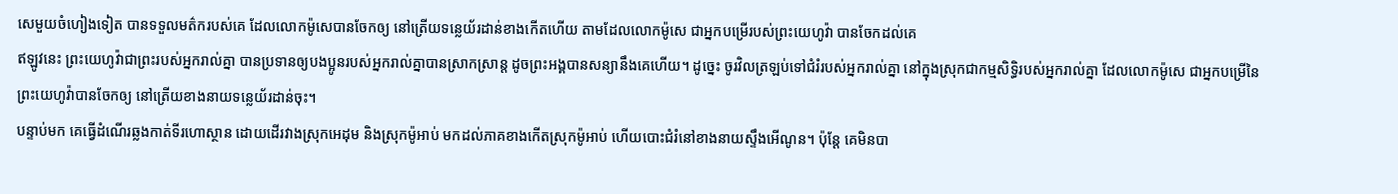សេមួយចំហៀងទៀត បានទទួលមត៌ករបស់គេ ដែលលោកម៉ូសេបានចែកឲ្យ នៅត្រើយទន្លេយ័រដាន់ខាងកើតហើយ តាមដែលលោកម៉ូសេ ជាអ្នកបម្រើរបស់ព្រះយេហូវ៉ា បានចែកដល់គេ
ឥឡូវនេះ ព្រះយេហូវ៉ាជាព្រះរបស់អ្នករាល់គ្នា បានប្រទានឲ្យបងប្អូនរបស់អ្នករាល់គ្នាបានស្រាកស្រាន្ត ដូចព្រះអង្គបានសន្យានឹងគេហើយ។ ដូច្នេះ ចូរវិលត្រឡប់ទៅជំរំរបស់អ្នករាល់គ្នា នៅក្នុងស្រុកជាកម្មសិទ្ធិរបស់អ្នករាល់គ្នា ដែលលោកម៉ូសេ ជាអ្នកបម្រើនៃព្រះយេហូវ៉ាបានចែកឲ្យ នៅត្រើយខាងនាយទន្លេយ័រដាន់ចុះ។
បន្ទាប់មក គេធ្វើដំណើរឆ្លងកាត់ទីរហោស្ថាន ដោយដើរវាងស្រុកអេដុម និងស្រុកម៉ូអាប់ មកដល់ភាគខាងកើតស្រុកម៉ូអាប់ ហើយបោះជំរំនៅខាងនាយស្ទឹងអើណូន។ ប៉ុន្ដែ គេមិនបា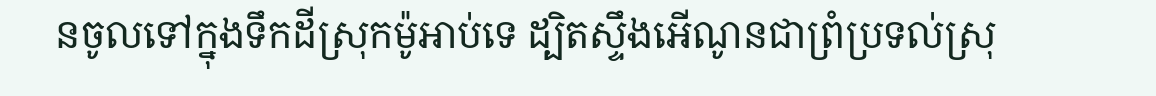នចូលទៅក្នុងទឹកដីស្រុកម៉ូអាប់ទេ ដ្បិតស្ទឹងអើណូនជាព្រំប្រទល់ស្រុ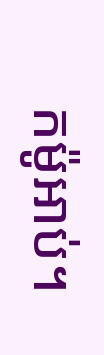កម៉ូអាប់។